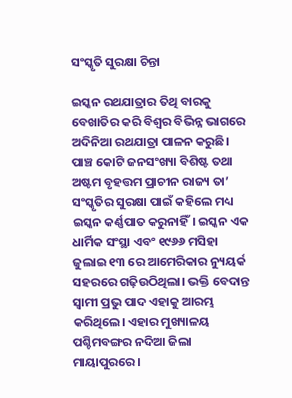ସଂସ୍କୃତି ସୁରକ୍ଷା ଚିନ୍ତା

ଇସ୍କନ ରଥଯାତ୍ରାର ତିଥି ବାରକୁ ବେଖାତିର କରି ବିଶ୍ୱର ବିଭିନ୍ନ ଭାଗରେ ଅଦିନିଆ ରଥଯାତ୍ରା ପାଳନ କରୁଛି। ପାଞ୍ଚ କୋଟି ଜନସଂଖ୍ୟା ବିଶିଷ୍ଟ ତଥା ଅଷ୍ଟମ ବୃହତ୍ତମ ପ୍ରାଚୀନ ରାଜ୍ୟ ତା’ ସଂସ୍କୃତିର ସୁରକ୍ଷା ପାଇଁ କହିଲେ ମଧ୍ୟ ଇସ୍କନ କର୍ଣ୍ଣପାତ କରୁନାହିଁ। ଇସ୍କନ ଏକ ଧାର୍ମିକ ସଂସ୍ଥା ଏବଂ ୧୯୬୬ ମସିହା ଜୁଲାଇ ୧୩ ରେ ଆମେରିକାର ନ୍ୟୁୟର୍କ ସହରରେ ଗଢ଼ିଉଠିଥିଲା। ଭକ୍ତି ବେଦାନ୍ତ ସ୍ବାମୀ ପ୍ରଭୁ ପାଦ ଏହାକୁ ଆରମ୍ଭ କରିଥିଲେ। ଏହାର ମୁଖ୍ୟାଳୟ ପଶ୍ଚିମବଙ୍ଗର ନଦିଆ ଜିଲା ମାୟାପୁରରେ।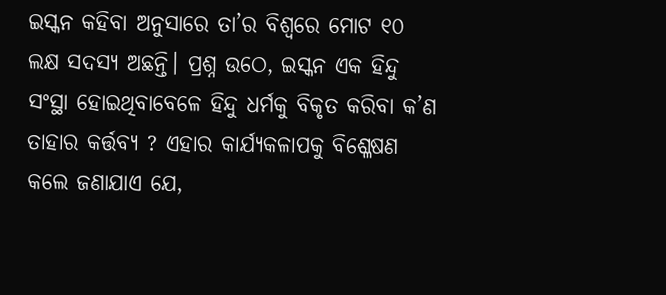ଇସ୍କନ କହିବା ଅନୁସାରେ ତା’ର ବିଶ୍ୱରେ ମୋଟ ୧୦ ଲକ୍ଷ ସଦସ୍ୟ ଅଛନ୍ତି। ପ୍ରଶ୍ନ ଉଠେ, ଇସ୍କନ ଏକ ହିନ୍ଦୁ ସଂସ୍ଥା ହୋଇଥିବାବେଳେ ହିନ୍ଦୁ ଧର୍ମକୁ ବିକୃତ କରିବା କ’ଣ ତାହାର କର୍ତ୍ତବ୍ୟ ? ଏହାର କାର୍ଯ୍ୟକଳାପକୁ ବିଶ୍ଳେଷଣ କଲେ ଜଣାଯାଏ ଯେ,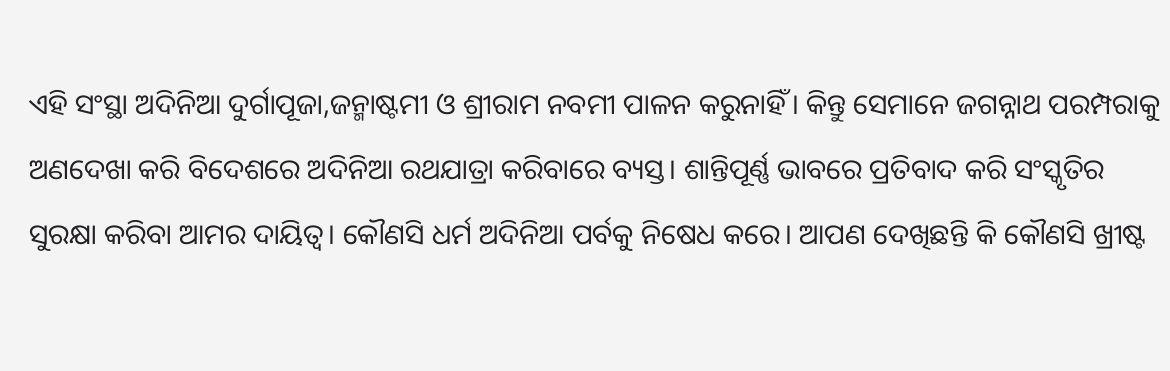ଏହି ସଂସ୍ଥା ଅଦିନିଆ ଦୁର୍ଗାପୂଜା,ଜନ୍ମାଷ୍ଟମୀ ଓ ଶ୍ରୀରାମ ନବମୀ ପାଳନ କରୁନାହିଁ। କିନ୍ତୁ ସେମାନେ ଜଗନ୍ନାଥ ପରମ୍ପରାକୁ ଅଣଦେଖା କରି ବିଦେଶରେ ଅଦିନିଆ ରଥଯାତ୍ରା କରିବାରେ ବ୍ୟସ୍ତ। ଶାନ୍ତିପୂର୍ଣ୍ଣ ଭାବରେ ପ୍ରତିବାଦ କରି ସଂସ୍କୃତିର ସୁରକ୍ଷା କରିବା ଆମର ଦାୟିତ୍ୱ। କୌଣସି ଧର୍ମ ଅଦିନିଆ ପର୍ବକୁ ନିଷେଧ କରେ। ଆପଣ ଦେଖିଛନ୍ତି କି କୌଣସି ଖ୍ରୀଷ୍ଟ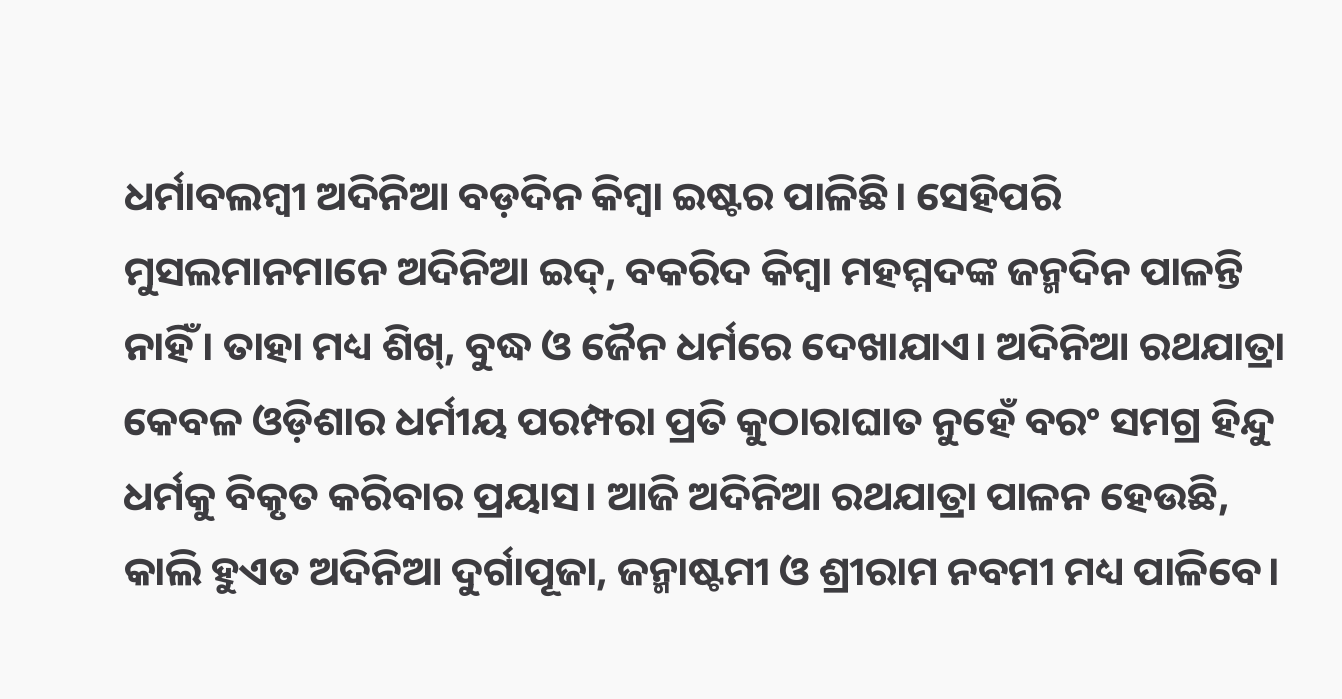ଧର୍ମାବଲମ୍ବୀ ଅଦିନିଆ ବଡ଼ଦିନ କିମ୍ବା ଇଷ୍ଟର ପାଳିଛି। ସେହିପରି ମୁସଲମାନମାନେ ଅଦିନିଆ ଇଦ୍‌, ବକରିଦ କିମ୍ବା ମହମ୍ମଦଙ୍କ ଜନ୍ମଦିନ ପାଳନ୍ତି ନାହିଁ। ତାହା ମଧ୍ୟ ଶିଖ୍‌, ବୁଦ୍ଧ ଓ ଜୈନ ଧର୍ମରେ ଦେଖାଯାଏ। ଅଦିନିଆ ରଥଯାତ୍ରା କେବଳ ଓଡ଼ିଶାର ଧର୍ମୀୟ ପରମ୍ପରା ପ୍ରତି କୁଠାରାଘାତ ନୁହେଁ ବରଂ ସମଗ୍ର ହିନ୍ଦୁ ଧର୍ମକୁ ବିକୃତ କରିବାର ପ୍ରୟାସ। ଆଜି ଅଦିନିଆ ରଥଯାତ୍ରା ପାଳନ ହେଉଛି, କାଲି ହୁଏତ ଅଦିନିଆ ଦୁର୍ଗାପୂଜା, ଜନ୍ମାଷ୍ଟମୀ ଓ ଶ୍ରୀରାମ ନବମୀ ମଧ୍ୟ ପାଳିବେ।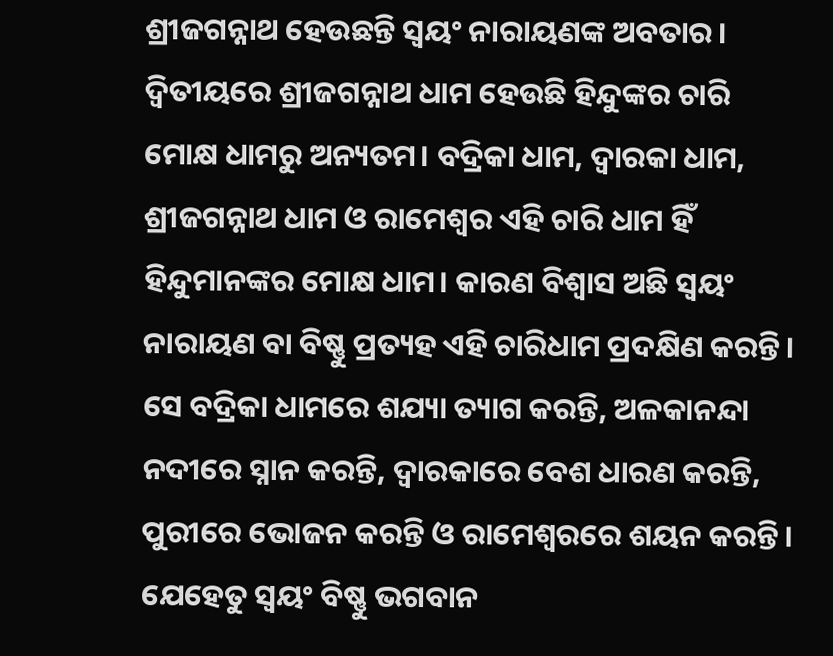ଶ୍ରୀଜଗନ୍ନାଥ ହେଉଛନ୍ତି ସ୍ବୟଂ ନାରାୟଣଙ୍କ ଅବତାର। ଦ୍ୱିତୀୟରେ ଶ୍ରୀଜଗନ୍ନାଥ ଧାମ ହେଉଛି ହିନ୍ଦୁଙ୍କର ଚାରି ମୋକ୍ଷ ଧାମରୁ ଅନ୍ୟତମ। ବଦ୍ରିକା ଧାମ, ଦ୍ୱାରକା ଧାମ, ଶ୍ରୀଜଗନ୍ନାଥ ଧାମ ଓ ରାମେଶ୍ୱର ଏହି ଚାରି ଧାମ ହିଁ ହିନ୍ଦୁମାନଙ୍କର ମୋକ୍ଷ ଧାମ। କାରଣ ବିଶ୍ୱାସ ଅଛି ସ୍ବୟଂ ନାରାୟଣ ବା ବିଷ୍ଣୁ ପ୍ରତ୍ୟହ ଏହି ଚାରିଧାମ ପ୍ରଦକ୍ଷିଣ କରନ୍ତି। ସେ ବଦ୍ରିକା ଧାମରେ ଶଯ୍ୟା ତ୍ୟାଗ କରନ୍ତି, ଅଳକାନନ୍ଦା ନଦୀରେ ସ୍ନାନ କରନ୍ତି, ଦ୍ୱାରକାରେ ବେଶ ଧାରଣ କରନ୍ତି, ପୁରୀରେ ଭୋଜନ କରନ୍ତି ଓ ରାମେଶ୍ୱରରେ ଶୟନ କରନ୍ତି। ଯେହେତୁ ସ୍ବୟଂ ବିଷ୍ଣୁ ଭଗବାନ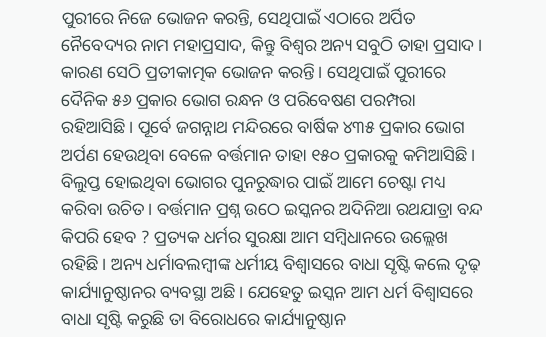ପୁରୀରେ ନିଜେ ଭୋଜନ କରନ୍ତି, ସେଥିପାଇଁ ଏଠାରେ ଅର୍ପିତ ନୈବେଦ୍ୟର ନାମ ମହାପ୍ରସାଦ, କିନ୍ତୁ ବିଶ୍ୱର ଅନ୍ୟ ସବୁଠି ତାହା ପ୍ରସାଦ। କାରଣ ସେଠି ପ୍ରତୀକାତ୍ମକ ଭୋଜନ କରନ୍ତି। ସେଥିପାଇଁ ପୁରୀରେ ଦୈନିକ ୫୬ ପ୍ରକାର ଭୋଗ ରନ୍ଧନ ଓ ପରିବେଷଣ ପରମ୍ପରା ରହିଆସିଛି। ପୂର୍ବେ ଜଗନ୍ନାଥ ମନ୍ଦିରରେ ବାର୍ଷିକ ୪୩୫ ପ୍ରକାର ଭୋଗ ଅର୍ପଣ ହେଉଥିବା ବେଳେ ବର୍ତ୍ତମାନ ତାହା ୧୫୦ ପ୍ରକାରକୁ କମିଆସିଛି। ବିଲୁପ୍ତ ହୋଇଥିବା ଭୋଗର ପୁନରୁଦ୍ଧାର ପାଇଁ ଆମେ ଚେଷ୍ଟା ମଧ୍ୟ କରିବା ଉଚିତ। ବର୍ତ୍ତମାନ ପ୍ରଶ୍ନ ଉଠେ ଇସ୍କନର ଅଦିନିଆ ରଥଯାତ୍ରା ବନ୍ଦ କିପରି ହେବ ? ପ୍ରତ୍ୟକ ଧର୍ମର ସୁରକ୍ଷା ଆମ ସମ୍ବିଧାନରେ ଉଲ୍ଲେଖ ରହିଛି। ଅନ୍ୟ ଧର୍ମାବଲମ୍ବୀଙ୍କ ଧର୍ମୀୟ ବିଶ୍ୱାସରେ ବାଧା ସୃଷ୍ଟି କଲେ ଦୃଢ଼ କାର୍ଯ୍ୟାନୁଷ୍ଠାନର ବ୍ୟବସ୍ଥା ଅଛି। ଯେହେତୁ ଇସ୍କନ ଆମ ଧର୍ମ ବିଶ୍ୱାସରେ ବାଧା ସୃଷ୍ଟି କରୁଛି ତା ବିରୋଧରେ କାର୍ଯ୍ୟାନୁଷ୍ଠାନ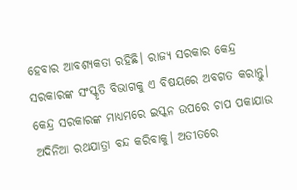ହେବାର ଆବଶ୍ୟକତା ରହିଛି। ରାଜ୍ୟ ସରକାର କେନ୍ଦ୍ର ସରକାରଙ୍କ ସଂସ୍କୃତି ବିଭାଗକୁ ଏ ବିଷୟରେ ଅବଗତ କରାନ୍ତୁ। କେନ୍ଦ୍ର ସରକାରଙ୍କ ମାଧ୍ୟମରେ ଇସ୍କନ ଉପରେ ଚାପ ପକାଯାଉ ଅଦିନିଆ ରଥଯାତ୍ରା ବନ୍ଦ କରିବାକୁ। ଅତୀତରେ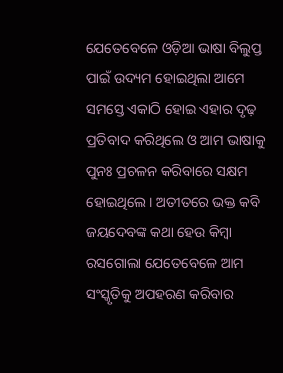ଯେତେବେଳେ ଓଡ଼ିଆ ଭାଷା ବିଲୁପ୍ତ ପାଇଁ ଉଦ୍ୟମ ହୋଇଥିଲା ଆମେ ସମସ୍ତେ ଏକାଠି ହୋଇ ଏହାର ଦୃଢ଼ ପ୍ରତିବାଦ କରିଥିଲେ ଓ ଆମ ଭାଷାକୁ ପୁନଃ ପ୍ରଚଳନ କରିବାରେ ସକ୍ଷମ ହୋଇଥିଲେ। ଅତୀତରେ ଭକ୍ତ କବି ଜୟଦେବଙ୍କ କଥା ହେଉ କିମ୍ବା ରସଗୋଲା ଯେତେବେଳେ ଆମ ସଂସ୍କୃତିକୁ ଅପହରଣ କରିବାର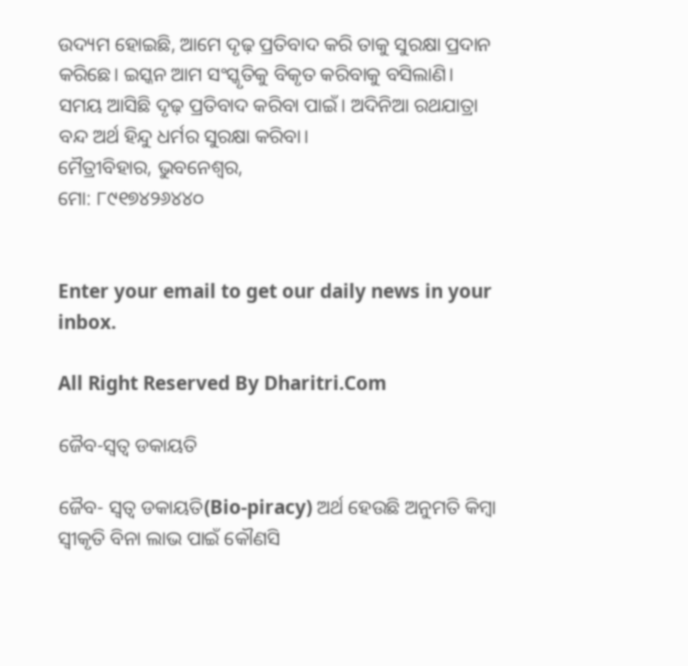ଉଦ୍ୟମ ହୋଇଛି, ଆମେ ଦୃଢ଼ ପ୍ରତିବାଦ କରି ତାକୁ ସୁରକ୍ଷା ପ୍ରଦାନ କରିଛେ। ଇସ୍କନ ଆମ ସଂସ୍କୃତିକୁ ବିକୃତ କରିବାକୁ ବସିଲାଣି। ସମୟ ଆସିଛି ଦୃଢ଼ ପ୍ରତିବାଦ କରିବା ପାଇଁ। ଅଦିନିଆ ରଥଯାତ୍ରା ବନ୍ଦ ଅର୍ଥ ହିନ୍ଦୁ ଧର୍ମର ସୁରକ୍ଷା କରିବା।
ମୈତ୍ରୀବିହାର, ଭୁବନେଶ୍ବର,
ମୋ: ୮୯୧୭୪୨୬୪୪୦


Enter your email to get our daily news in your inbox.

All Right Reserved By Dharitri.Com

ଜୈବ-ସ୍ବତ୍ୱ ଡକାୟତି

ଜୈବ- ସ୍ବତ୍ୱ ଡକାୟତି(Bio-piracy) ଅର୍ଥ ହେଉଛି ଅନୁମତି କିମ୍ବା ସ୍ବୀକୃତି ବିନା ଲାଭ ପାଇଁ କୌଣସି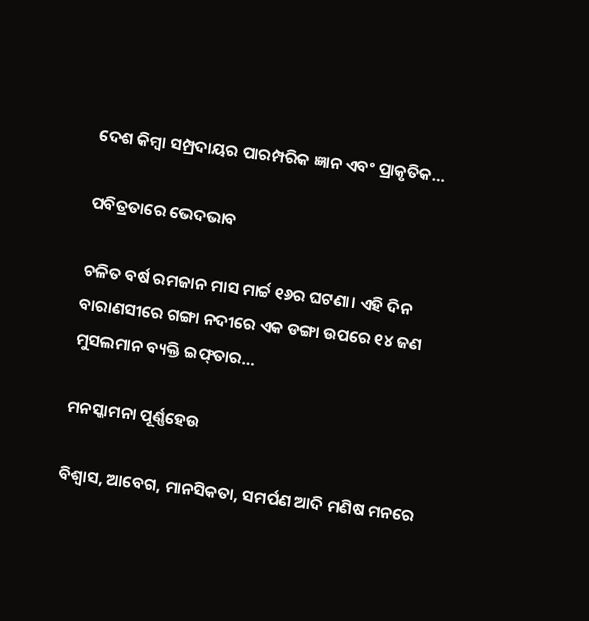ଦେଶ କିମ୍ବା ସମ୍ପ୍ରଦାୟର ପାରମ୍ପରିକ ଜ୍ଞାନ ଏବଂ ପ୍ରାକୃତିକ…

ପବିତ୍ରତାରେ ଭେଦଭାବ

ଚଳିତ ବର୍ଷ ରମଜାନ ମାସ ମାର୍ଚ୍ଚ ୧୬ର ଘଟଣା। ଏହି ଦିନ ବାରାଣସୀରେ ଗଙ୍ଗା ନଦୀରେ ଏକ ଡଙ୍ଗା ଉପରେ ୧୪ ଜଣ ମୁସଲମାନ ବ୍ୟକ୍ତି ଇଫ୍‌ତାର…

ମନସ୍କାମନା ପୂର୍ଣ୍ଣହେଉ

ବିଶ୍ୱାସ, ଆବେଗ, ମାନସିକତା, ସମର୍ପଣ ଆଦି ମଣିଷ ମନରେ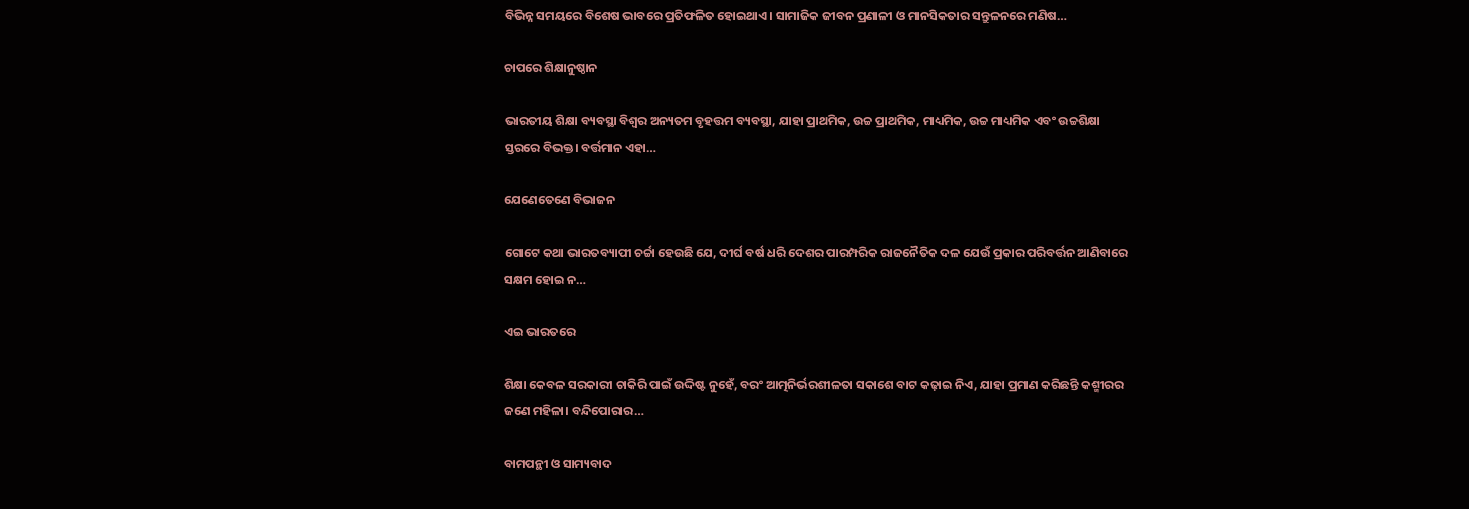ବିଭିନ୍ନ ସମୟରେ ବିଶେଷ ଭାବରେ ପ୍ରତିଫଳିତ ହୋଇଥାଏ। ସାମାଜିକ ଜୀବନ ପ୍ରଣାଳୀ ଓ ମାନସିକତାର ସନ୍ତୁଳନରେ ମଣିଷ…

ଚାପରେ ଶିକ୍ଷାନୁଷ୍ଠାନ

ଭାରତୀୟ ଶିକ୍ଷା ବ୍ୟବସ୍ଥା ବିଶ୍ୱର ଅନ୍ୟତମ ବୃହତ୍ତମ ବ୍ୟବସ୍ଥା, ଯାହା ପ୍ରାଥମିକ, ଉଚ୍ଚ ପ୍ରାଥମିକ, ମାଧ୍ୟମିକ, ଉଚ୍ଚ ମାଧ୍ୟମିକ ଏବଂ ଉଚ୍ଚଶିକ୍ଷା ସ୍ତରରେ ବିଭକ୍ତ। ବର୍ତ୍ତମାନ ଏହା…

ଯେଣେତେଣେ ବିଭାଜନ

ଗୋଟେ କଥା ଭାରତବ୍ୟାପୀ ଚର୍ଚ୍ଚା ହେଉଛି ଯେ, ଦୀର୍ଘ ବର୍ଷ ଧରି ଦେଶର ପାରମ୍ପରିକ ରାଜନୈତିକ ଦଳ ଯେଉଁ ପ୍ରକାର ପରିବର୍ତ୍ତନ ଆଣିବାରେ ସକ୍ଷମ ହୋଇ ନ…

ଏଇ ଭାରତରେ

ଶିକ୍ଷା କେବଳ ସରକାରୀ ଚାକିରି ପାଇଁ ଉଦ୍ଦିଷ୍ଟ ନୁହେଁ, ବରଂ ଆତ୍ମନିର୍ଭରଶୀଳତା ସକାଶେ ବାଟ କଢ଼ାଇ ନିଏ, ଯାହା ପ୍ରମାଣ କରିଛନ୍ତି କଶ୍ମୀରର ଜଣେ ମହିଳା। ବନ୍ଦିପୋରାର…

ବାମପନ୍ଥୀ ଓ ସାମ୍ୟବାଦ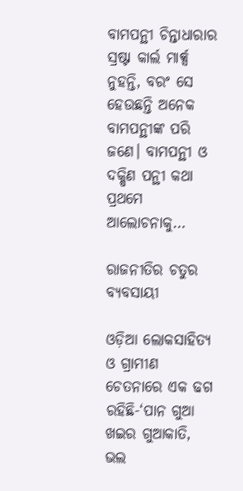ବାମପନ୍ଥୀ ଚିନ୍ତାଧାରାର ସ୍ରଷ୍ଟା କାର୍ଲ ମାର୍କ୍ସ ନୁହନ୍ତି, ବରଂ ସେ ହେଉଛନ୍ତି ଅନେକ ବାମପନ୍ଥୀଙ୍କ ପରି ଜଣେ। ବାମପନ୍ଥୀ ଓ ଦକ୍ଷିଣ ପନ୍ଥୀ କଥା ପ୍ରଥମେ ଆଲୋଚନାକୁ…

ରାଜନୀତିର ଚତୁର ବ୍ୟବସାୟୀ

ଓଡ଼ିଆ ଲୋକସାହିତ୍ୟ ଓ ଗ୍ରାମୀଣ ଚେତନାରେ ଏକ ଢଗ ରହିଛି-‘ପାନ ଗୁଆ ଖଇର ଗୁଆକାତି, ଭଲ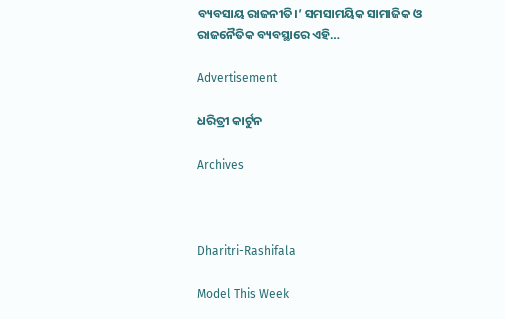ବ୍ୟବସାୟ ରାଜନୀତି।’ ସମସାମୟିକ ସାମାଜିକ ଓ ରାଜନୈତିକ ବ୍ୟବସ୍ଥାରେ ଏହି…

Advertisement

ଧରିତ୍ରୀ କାର୍ଟୁନ

Archives



Dharitri-Rashifala

Model This Week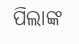ପିଲାଙ୍କ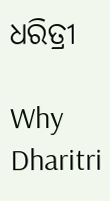ଧରିତ୍ରୀ

Why Dharitri